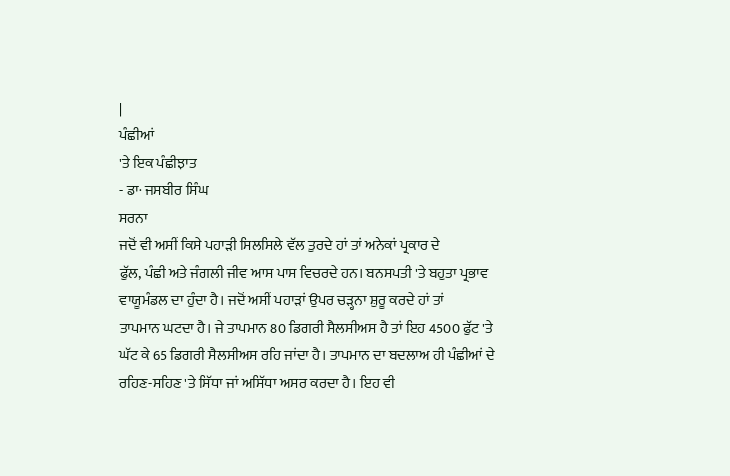|
ਪੰਛੀਆਂ
'ਤੇ ਇਕ ਪੰਛੀਝਾਤ
- ਡਾ· ਜਸਬੀਰ ਸਿੰਘ
ਸਰਨਾ
ਜਦੋਂ ਵੀ ਅਸੀਂ ਕਿਸੇ ਪਹਾੜੀ ਸਿਲਸਿਲੇ ਵੱਲ ਤੁਰਦੇ ਹਾਂ ਤਾਂ ਅਨੇਕਾਂ ਪ੍ਰਕਾਰ ਦੇ
ਫੁੱਲ, ਪੰਛੀ ਅਤੇ ਜੰਗਲੀ ਜੀਵ ਆਸ ਪਾਸ ਵਿਚਰਦੇ ਹਨ। ਬਨਸਪਤੀ 'ਤੇ ਬਹੁਤਾ ਪ੍ਰਭਾਵ
ਵਾਯੂਮੰਡਲ ਦਾ ਹੁੰਦਾ ਹੈ। ਜਦੋਂ ਅਸੀਂ ਪਹਾੜਾਂ ਉਪਰ ਚੜ੍ਹਨਾ ਸ਼ੁਰੂ ਕਰਦੇ ਹਾਂ ਤਾਂ
ਤਾਪਮਾਨ ਘਟਦਾ ਹੈ। ਜੇ ਤਾਪਮਾਨ 80 ਡਿਗਰੀ ਸੈਲਸੀਅਸ ਹੈ ਤਾਂ ਇਹ 4500 ਫੁੱਟ 'ਤੇ
ਘੱਟ ਕੇ 65 ਡਿਗਰੀ ਸੈਲਸੀਅਸ ਰਹਿ ਜਾਂਦਾ ਹੈ। ਤਾਪਮਾਨ ਦਾ ਬਦਲਾਅ ਹੀ ਪੰਛੀਆਂ ਦੇ
ਰਹਿਣ-ਸਹਿਣ 'ਤੇ ਸਿੱਧਾ ਜਾਂ ਅਸਿੱਧਾ ਅਸਰ ਕਰਦਾ ਹੈ। ਇਹ ਵੀ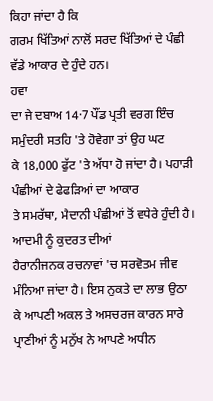ਕਿਹਾ ਜਾਂਦਾ ਹੈ ਕਿ
ਗਰਮ ਖਿੱਤਿਆਂ ਨਾਲੋਂ ਸਰਦ ਖਿੱਤਿਆਂ ਦੇ ਪੰਛੀ ਵੱਡੇ ਆਕਾਰ ਦੇ ਹੁੰਦੇ ਹਨ।
ਹਵਾ
ਦਾ ਜੇ ਦਬਾਅ 14·7 ਪੌਂਡ ਪ੍ਰਤੀ ਵਰਗ ਇੰਚ ਸਮੁੰਦਰੀ ਸਤਹਿ 'ਤੇ ਹੋਵੇਗਾ ਤਾਂ ਉਹ ਘਟ
ਕੇ 18,000 ਫੁੱਟ 'ਤੇ ਅੱਧਾ ਹੋ ਜਾਂਦਾ ਹੈ। ਪਹਾੜੀ ਪੰਛੀਆਂ ਦੇ ਫੇਫੜਿਆਂ ਦਾ ਆਕਾਰ
ਤੇ ਸਮਰੱਥਾ, ਮੈਦਾਨੀ ਪੰਛੀਆਂ ਤੋਂ ਵਧੇਰੇ ਹੁੰਦੀ ਹੈ। ਆਦਮੀ ਨੂੰ ਕੁਦਰਤ ਦੀਆਂ
ਹੈਰਾਨੀਜਨਕ ਰਚਨਾਵਾਂ 'ਚ ਸਰਵੋਤਮ ਜੀਵ ਮੰਨਿਆ ਜਾਂਦਾ ਹੈ। ਇਸ ਨੁਕਤੇ ਦਾ ਲਾਭ ਉਠਾ
ਕੇ ਆਪਣੀ ਅਕਲ ਤੇ ਅਸਚਰਜ ਕਾਰਨ ਸਾਰੇ ਪ੍ਰਾਣੀਆਂ ਨੂੰ ਮਨੁੱਖ ਨੇ ਆਪਣੇ ਅਧੀਨ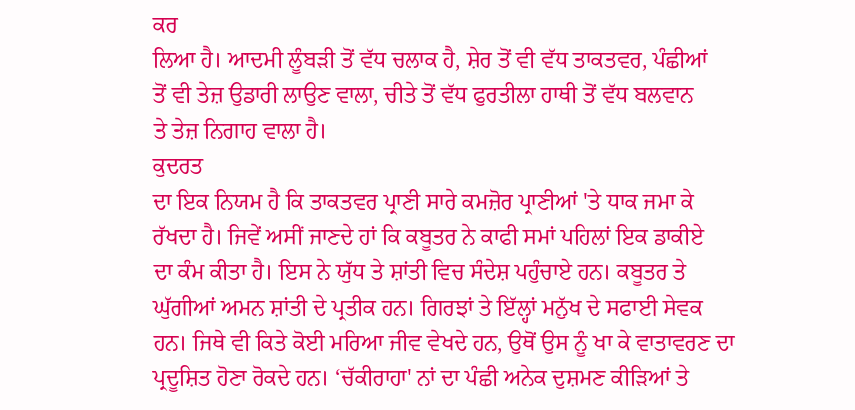ਕਰ
ਲਿਆ ਹੈ। ਆਦਮੀ ਲੂੰਬੜੀ ਤੋਂ ਵੱਧ ਚਲਾਕ ਹੈ, ਸ਼ੇਰ ਤੋਂ ਵੀ ਵੱਧ ਤਾਕਤਵਰ, ਪੰਛੀਆਂ
ਤੋਂ ਵੀ ਤੇਜ਼ ਉਡਾਰੀ ਲਾਉਣ ਵਾਲਾ, ਚੀਤੇ ਤੋਂ ਵੱਧ ਫੁਰਤੀਲਾ ਹਾਥੀ ਤੋਂ ਵੱਧ ਬਲਵਾਨ
ਤੇ ਤੇਜ਼ ਨਿਗਾਹ ਵਾਲਾ ਹੈ।
ਕੁਦਰਤ
ਦਾ ਇਕ ਨਿਯਮ ਹੈ ਕਿ ਤਾਕਤਵਰ ਪ੍ਰਾਣੀ ਸਾਰੇ ਕਮਜ਼ੋਰ ਪ੍ਰਾਣੀਆਂ 'ਤੇ ਧਾਕ ਜਮਾ ਕੇ
ਰੱਖਦਾ ਹੈ। ਜਿਵੇਂ ਅਸੀਂ ਜਾਣਦੇ ਹਾਂ ਕਿ ਕਬੂਤਰ ਨੇ ਕਾਫੀ ਸਮਾਂ ਪਹਿਲਾਂ ਇਕ ਡਾਕੀਏ
ਦਾ ਕੰਮ ਕੀਤਾ ਹੈ। ਇਸ ਨੇ ਯੁੱਧ ਤੇ ਸ਼ਾਂਤੀ ਵਿਚ ਸੰਦੇਸ਼ ਪਹੁੰਚਾਏ ਹਨ। ਕਬੂਤਰ ਤੇ
ਘੁੱਗੀਆਂ ਅਮਨ ਸ਼ਾਂਤੀ ਦੇ ਪ੍ਰਤੀਕ ਹਨ। ਗਿਰਝਾਂ ਤੇ ਇੱਲ੍ਹਾਂ ਮਨੁੱਖ ਦੇ ਸਫਾਈ ਸੇਵਕ
ਹਨ। ਜਿਥੇ ਵੀ ਕਿਤੇ ਕੋਈ ਮਰਿਆ ਜੀਵ ਵੇਖਦੇ ਹਨ, ਉਥੋਂ ਉਸ ਨੂੰ ਖਾ ਕੇ ਵਾਤਾਵਰਣ ਦਾ
ਪ੍ਰਦੂਸ਼ਿਤ ਹੋਣਾ ਰੋਕਦੇ ਹਨ। ‘ਚੱਕੀਰਾਹਾ' ਨਾਂ ਦਾ ਪੰਛੀ ਅਨੇਕ ਦੁਸ਼ਮਣ ਕੀੜਿਆਂ ਤੇ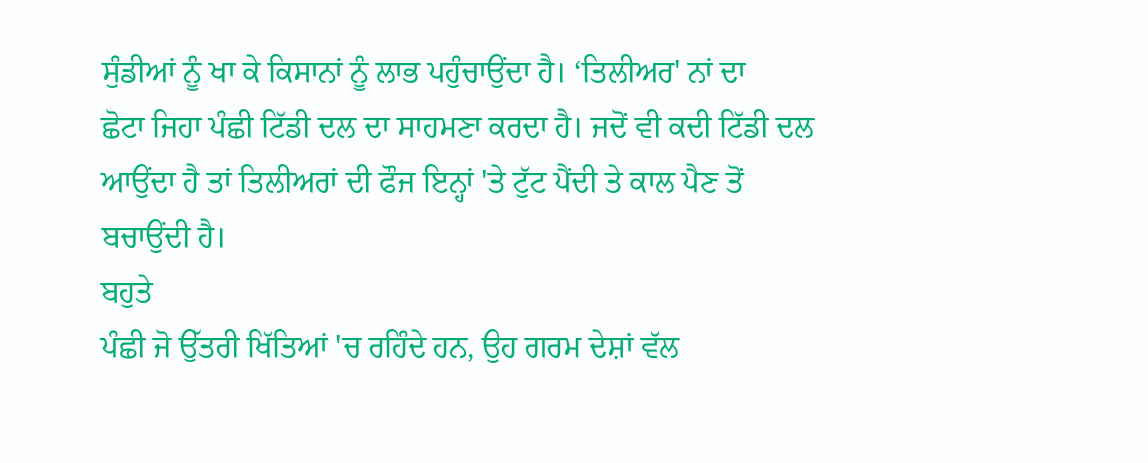ਸੁੰਡੀਆਂ ਨੂੰ ਖਾ ਕੇ ਕਿਸਾਨਾਂ ਨੂੰ ਲਾਭ ਪਹੁੰਚਾਉਂਦਾ ਹੈ। ‘ਤਿਲੀਅਰ' ਨਾਂ ਦਾ
ਛੋਟਾ ਜਿਹਾ ਪੰਛੀ ਟਿੱਡੀ ਦਲ ਦਾ ਸਾਹਮਣਾ ਕਰਦਾ ਹੈ। ਜਦੋਂ ਵੀ ਕਦੀ ਟਿੱਡੀ ਦਲ
ਆਉਂਦਾ ਹੈ ਤਾਂ ਤਿਲੀਅਰਾਂ ਦੀ ਫੌਜ ਇਨ੍ਹਾਂ 'ਤੇ ਟੁੱਟ ਪੈਂਦੀ ਤੇ ਕਾਲ ਪੈਣ ਤੋਂ
ਬਚਾਉਂਦੀ ਹੈ।
ਬਹੁਤੇ
ਪੰਛੀ ਜੋ ਉੱਤਰੀ ਖਿੱਤਿਆਂ 'ਚ ਰਹਿੰਦੇ ਹਨ, ਉਹ ਗਰਮ ਦੇਸ਼ਾਂ ਵੱਲ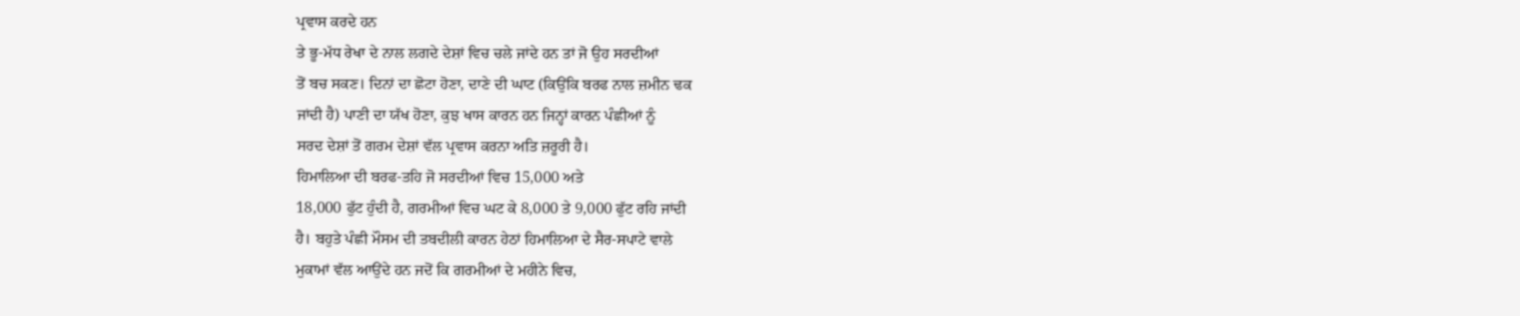ਪ੍ਰਵਾਸ ਕਰਦੇ ਹਨ
ਤੇ ਭੂ-ਮੱਧ ਰੇਖਾ ਦੇ ਨਾਲ ਲਗਦੇ ਦੇਸ਼ਾਂ ਵਿਚ ਚਲੇ ਜਾਂਦੇ ਹਨ ਤਾਂ ਜੋ ਉਹ ਸਰਦੀਆਂ
ਤੋਂ ਬਚ ਸਕਣ। ਦਿਨਾਂ ਦਾ ਛੋਟਾ ਹੋਣਾ, ਦਾਣੇ ਦੀ ਘਾਟ (ਕਿਉਂਕਿ ਬਰਫ ਨਾਲ ਜ਼ਮੀਨ ਢਕ
ਜਾਂਦੀ ਹੈ) ਪਾਣੀ ਦਾ ਯੱਖ ਹੋਣਾ, ਕੁਝ ਖਾਸ ਕਾਰਨ ਹਨ ਜਿਨ੍ਹਾਂ ਕਾਰਨ ਪੰਛੀਆਂ ਨੂੰ
ਸਰਦ ਦੇਸ਼ਾਂ ਤੋਂ ਗਰਮ ਦੇਸ਼ਾਂ ਵੱਲ ਪ੍ਰਵਾਸ ਕਰਨਾ ਅਤਿ ਜ਼ਰੂਰੀ ਹੈ।
ਹਿਮਾਲਿਆ ਦੀ ਬਰਫ-ਤਹਿ ਜੋ ਸਰਦੀਆਂ ਵਿਚ 15,000 ਅਤੇ
18,000 ਫੁੱਟ ਹੁੰਦੀ ਹੈ, ਗਰਮੀਆਂ ਵਿਚ ਘਟ ਕੇ 8,000 ਤੇ 9,000 ਫੁੱਟ ਰਹਿ ਜਾਂਦੀ
ਹੈ। ਬਹੁਤੇ ਪੰਛੀ ਮੌਸਮ ਦੀ ਤਬਦੀਲੀ ਕਾਰਨ ਹੇਠਾਂ ਹਿਮਾਲਿਆ ਦੇ ਸੈਰ-ਸਪਾਟੇ ਵਾਲੇ
ਮੁਕਾਮਾਂ ਵੱਲ ਆਉਂਦੇ ਹਨ ਜਦੋਂ ਕਿ ਗਰਮੀਆਂ ਦੇ ਮਹੀਨੇ ਵਿਚ,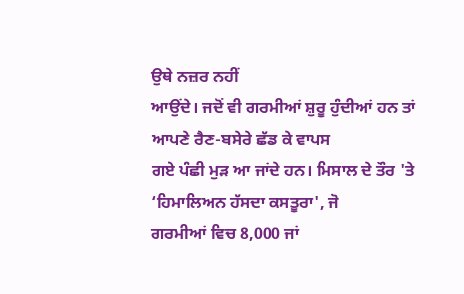ਉਥੇ ਨਜ਼ਰ ਨਹੀਂ
ਆਉਂਦੇ। ਜਦੋਂ ਵੀ ਗਰਮੀਆਂ ਸ਼ੁਰੂ ਹੁੰਦੀਆਂ ਹਨ ਤਾਂ ਆਪਣੇ ਰੈਣ-ਬਸੇਰੇ ਛੱਡ ਕੇ ਵਾਪਸ
ਗਏ ਪੰਛੀ ਮੁੜ ਆ ਜਾਂਦੇ ਹਨ। ਮਿਸਾਲ ਦੇ ਤੌਰ 'ਤੇ ‘ਹਿਮਾਲਿਅਨ ਹੱਸਦਾ ਕਸਤੂਰਾ', ਜੋ
ਗਰਮੀਆਂ ਵਿਚ 8,000 ਜਾਂ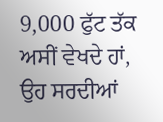9,000 ਫੁੱਟ ਤੱਕ ਅਸੀਂ ਵੇਖਦੇ ਹਾਂ, ਉਹ ਸਰਦੀਆਂ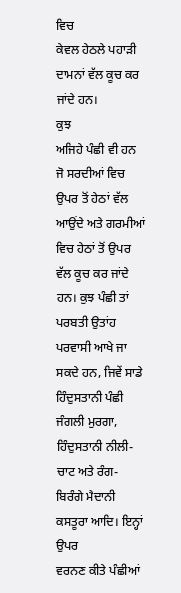ਵਿਚ
ਕੇਵਲ ਹੇਠਲੇ ਪਹਾੜੀ ਦਾਮਨਾਂ ਵੱਲ ਕੂਚ ਕਰ ਜਾਂਦੇ ਹਨ।
ਕੁਝ
ਅਜਿਹੇ ਪੰਛੀ ਵੀ ਹਨ ਜੋ ਸਰਦੀਆਂ ਵਿਚ ਉਪਰ ਤੋਂ ਹੇਠਾਂ ਵੱਲ ਆਉਂਦੇ ਅਤੇ ਗਰਮੀਆਂ
ਵਿਚ ਹੇਠਾਂ ਤੋਂ ਉਪਰ ਵੱਲ ਕੂਚ ਕਰ ਜਾਂਦੇ ਹਨ। ਕੁਝ ਪੰਛੀ ਤਾਂ ਪਰਬਤੀ ਉਤਾਂਹ
ਪਰਵਾਸੀ ਆਖੇ ਜਾ ਸਕਦੇ ਹਨ, ਜਿਵੇਂ ਸਾਡੇ ਹਿੰਦੁਸਤਾਨੀ ਪੰਛੀ ਜੰਗਲੀ ਮੁਰਗਾ,
ਹਿੰਦੁਸਤਾਨੀ ਨੀਲੀ-ਚਾਟ ਅਤੇ ਰੰਗ-ਬਿਰੰਗੇ ਮੈਦਾਨੀ ਕਸਤੂਰਾ ਆਦਿ। ਇਨ੍ਹਾਂ ਉਪਰ
ਵਰਨਣ ਕੀਤੇ ਪੰਛੀਆਂ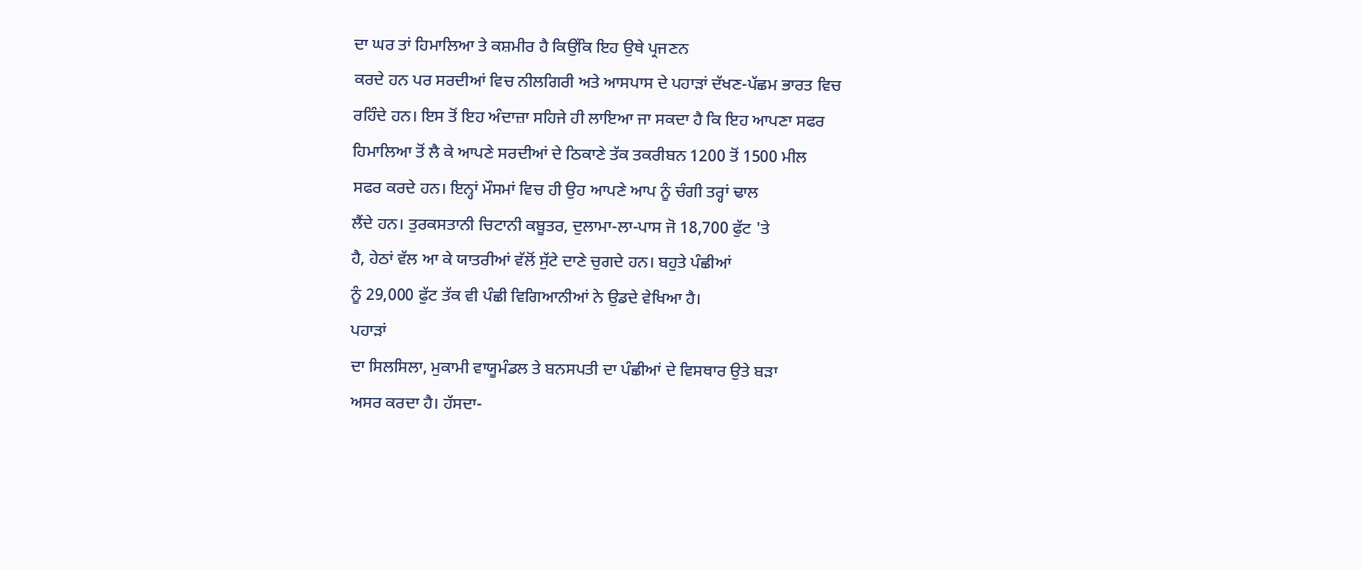ਦਾ ਘਰ ਤਾਂ ਹਿਮਾਲਿਆ ਤੇ ਕਸ਼ਮੀਰ ਹੈ ਕਿਉਂਕਿ ਇਹ ਉਥੇ ਪ੍ਰਜਣਨ
ਕਰਦੇ ਹਨ ਪਰ ਸਰਦੀਆਂ ਵਿਚ ਨੀਲਗਿਰੀ ਅਤੇ ਆਸਪਾਸ ਦੇ ਪਹਾੜਾਂ ਦੱਖਣ-ਪੱਛਮ ਭਾਰਤ ਵਿਚ
ਰਹਿੰਦੇ ਹਨ। ਇਸ ਤੋਂ ਇਹ ਅੰਦਾਜ਼ਾ ਸਹਿਜੇ ਹੀ ਲਾਇਆ ਜਾ ਸਕਦਾ ਹੈ ਕਿ ਇਹ ਆਪਣਾ ਸਫਰ
ਹਿਮਾਲਿਆ ਤੋਂ ਲੈ ਕੇ ਆਪਣੇ ਸਰਦੀਆਂ ਦੇ ਠਿਕਾਣੇ ਤੱਕ ਤਕਰੀਬਨ 1200 ਤੋਂ 1500 ਮੀਲ
ਸਫਰ ਕਰਦੇ ਹਨ। ਇਨ੍ਹਾਂ ਮੌਸਮਾਂ ਵਿਚ ਹੀ ਉਹ ਆਪਣੇ ਆਪ ਨੂੰ ਚੰਗੀ ਤਰ੍ਹਾਂ ਢਾਲ
ਲੈਂਦੇ ਹਨ। ਤੁਰਕਸਤਾਨੀ ਚਿਟਾਨੀ ਕਬੂਤਰ, ਦੁਲਾਮਾ-ਲਾ-ਪਾਸ ਜੋ 18,700 ਫੁੱਟ 'ਤੇ
ਹੈ, ਹੇਠਾਂ ਵੱਲ ਆ ਕੇ ਯਾਤਰੀਆਂ ਵੱਲੋਂ ਸੁੱਟੇ ਦਾਣੇ ਚੁਗਦੇ ਹਨ। ਬਹੁਤੇ ਪੰਛੀਆਂ
ਨੂੰ 29,000 ਫੁੱਟ ਤੱਕ ਵੀ ਪੰਛੀ ਵਿਗਿਆਨੀਆਂ ਨੇ ਉਡਦੇ ਵੇਖਿਆ ਹੈ।
ਪਹਾੜਾਂ
ਦਾ ਸਿਲਸਿਲਾ, ਮੁਕਾਮੀ ਵਾਯੂਮੰਡਲ ਤੇ ਬਨਸਪਤੀ ਦਾ ਪੰਛੀਆਂ ਦੇ ਵਿਸਥਾਰ ਉਤੇ ਬੜਾ
ਅਸਰ ਕਰਦਾ ਹੈ। ਹੱਸਦਾ-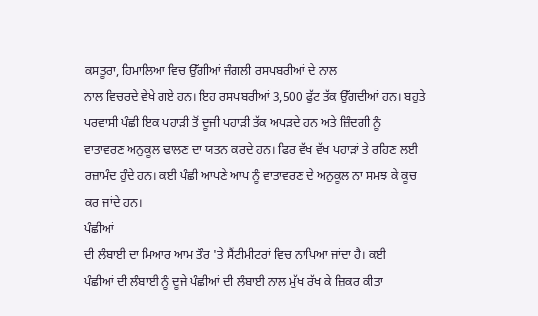ਕਸਤੂਰਾ, ਹਿਮਾਲਿਆ ਵਿਚ ਉੱਗੀਆਂ ਜੰਗਲੀ ਰਸਪਬਰੀਆਂ ਦੇ ਨਾਲ
ਨਾਲ ਵਿਚਰਦੇ ਵੇਖੇ ਗਏ ਹਨ। ਇਹ ਰਸਪਬਰੀਆਂ 3,500 ਫੁੱਟ ਤੱਕ ਉੱਗਦੀਆਂ ਹਨ। ਬਹੁਤੇ
ਪਰਵਾਸੀ ਪੰਛੀ ਇਕ ਪਹਾੜੀ ਤੋਂ ਦੂਜੀ ਪਹਾੜੀ ਤੱਕ ਅਪੜਦੇ ਹਨ ਅਤੇ ਜ਼ਿੰਦਗੀ ਨੂੰ
ਵਾਤਾਵਰਣ ਅਨੁਕੂਲ ਢਾਲਣ ਦਾ ਯਤਨ ਕਰਦੇ ਹਨ। ਫਿਰ ਵੱਖ ਵੱਖ ਪਹਾੜਾਂ ਤੇ ਰਹਿਣ ਲਈ
ਰਜ਼ਾਮੰਦ ਹੁੰਦੇ ਹਨ। ਕਈ ਪੰਛੀ ਆਪਣੇ ਆਪ ਨੂੰ ਵਾਤਾਵਰਣ ਦੇ ਅਨੁਕੂਲ ਨਾ ਸਮਝ ਕੇ ਕੂਚ
ਕਰ ਜਾਂਦੇ ਹਨ।
ਪੰਛੀਆਂ
ਦੀ ਲੰਬਾਈ ਦਾ ਮਿਆਰ ਆਮ ਤੌਰ 'ਤੇ ਸੈਂਟੀਮੀਟਰਾਂ ਵਿਚ ਨਾਪਿਆ ਜਾਂਦਾ ਹੈ। ਕਈ
ਪੰਛੀਆਂ ਦੀ ਲੰਬਾਈ ਨੂੰ ਦੂਜੇ ਪੰਛੀਆਂ ਦੀ ਲੰਬਾਈ ਨਾਲ ਮੁੱਖ ਰੱਖ ਕੇ ਜ਼ਿਕਰ ਕੀਤਾ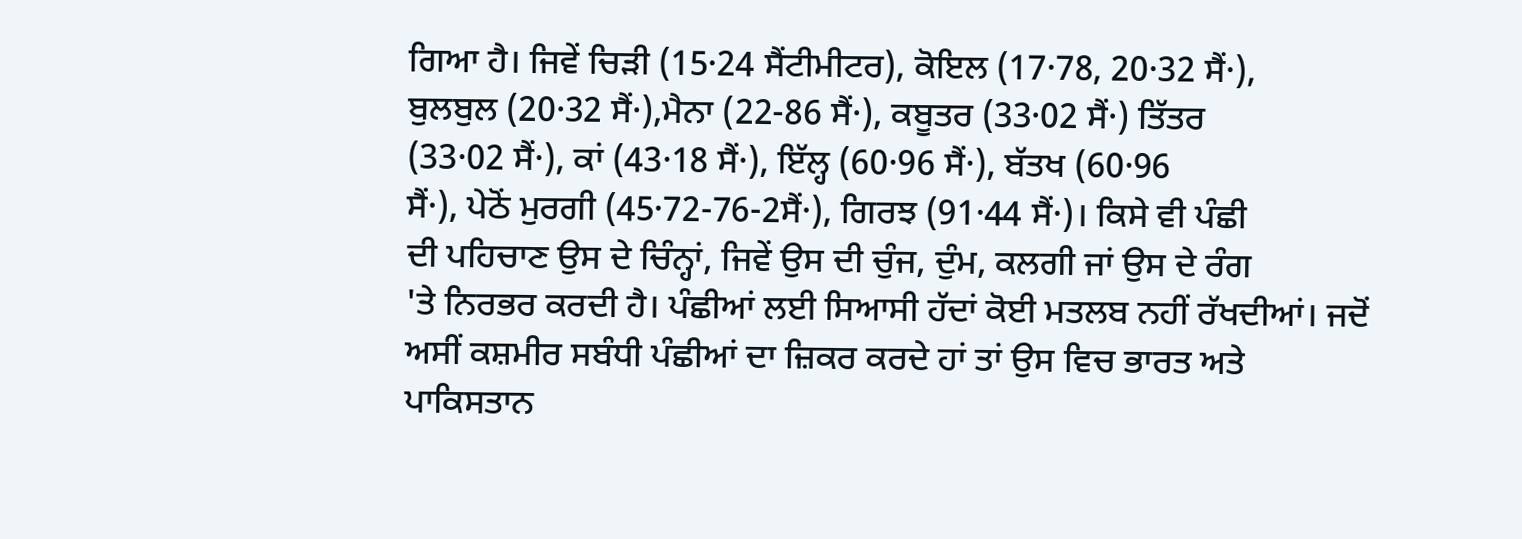ਗਿਆ ਹੈ। ਜਿਵੇਂ ਚਿੜੀ (15·24 ਸੈਂਟੀਮੀਟਰ), ਕੋਇਲ (17·78, 20·32 ਸੈਂ·),
ਬੁਲਬੁਲ (20·32 ਸੈਂ·),ਮੈਨਾ (22-86 ਸੈਂ·), ਕਬੂਤਰ (33·02 ਸੈਂ·) ਤਿੱਤਰ
(33·02 ਸੈਂ·), ਕਾਂ (43·18 ਸੈਂ·), ਇੱਲ੍ਹ (60·96 ਸੈਂ·), ਬੱਤਖ (60·96
ਸੈਂ·), ਪੇਠੋਂ ਮੁਰਗੀ (45·72-76-2ਸੈਂ·), ਗਿਰਝ (91·44 ਸੈਂ·)। ਕਿਸੇ ਵੀ ਪੰਛੀ
ਦੀ ਪਹਿਚਾਣ ਉਸ ਦੇ ਚਿੰਨ੍ਹਾਂ, ਜਿਵੇਂ ਉਸ ਦੀ ਚੁੰਜ, ਦੁੰਮ, ਕਲਗੀ ਜਾਂ ਉਸ ਦੇ ਰੰਗ
'ਤੇ ਨਿਰਭਰ ਕਰਦੀ ਹੈ। ਪੰਛੀਆਂ ਲਈ ਸਿਆਸੀ ਹੱਦਾਂ ਕੋਈ ਮਤਲਬ ਨਹੀਂ ਰੱਖਦੀਆਂ। ਜਦੋਂ
ਅਸੀਂ ਕਸ਼ਮੀਰ ਸਬੰਧੀ ਪੰਛੀਆਂ ਦਾ ਜ਼ਿਕਰ ਕਰਦੇ ਹਾਂ ਤਾਂ ਉਸ ਵਿਚ ਭਾਰਤ ਅਤੇ
ਪਾਕਿਸਤਾਨ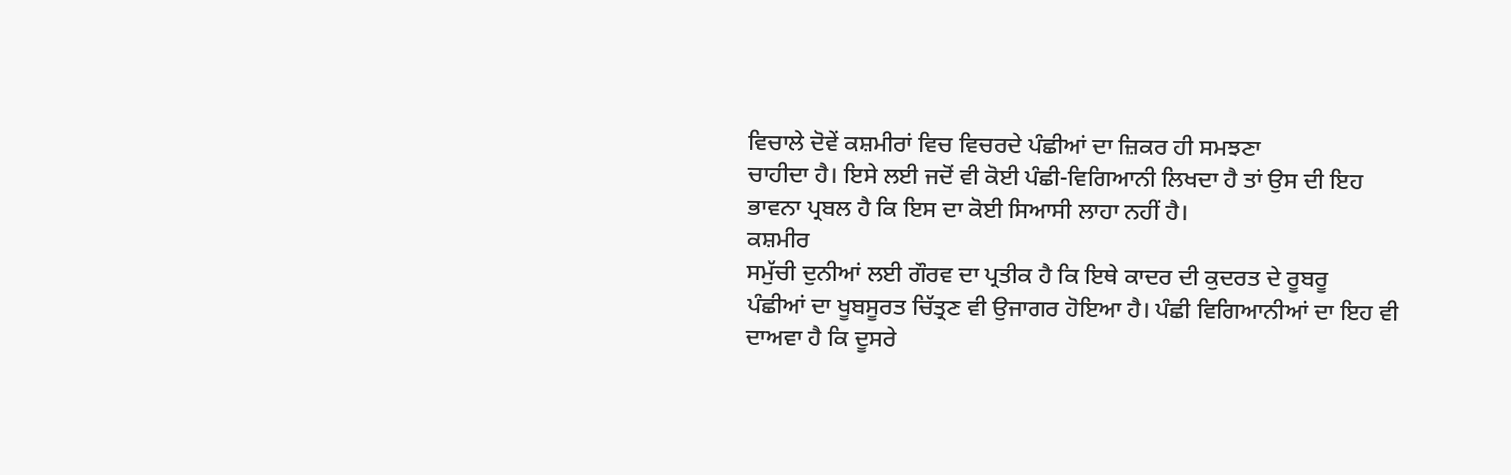ਵਿਚਾਲੇ ਦੋਵੇਂ ਕਸ਼ਮੀਰਾਂ ਵਿਚ ਵਿਚਰਦੇ ਪੰਛੀਆਂ ਦਾ ਜ਼ਿਕਰ ਹੀ ਸਮਝਣਾ
ਚਾਹੀਦਾ ਹੈ। ਇਸੇ ਲਈ ਜਦੋਂ ਵੀ ਕੋਈ ਪੰਛੀ-ਵਿਗਿਆਨੀ ਲਿਖਦਾ ਹੈ ਤਾਂ ਉਸ ਦੀ ਇਹ
ਭਾਵਨਾ ਪ੍ਰਬਲ ਹੈ ਕਿ ਇਸ ਦਾ ਕੋਈ ਸਿਆਸੀ ਲਾਹਾ ਨਹੀਂ ਹੈ।
ਕਸ਼ਮੀਰ
ਸਮੁੱਚੀ ਦੁਨੀਆਂ ਲਈ ਗੌਰਵ ਦਾ ਪ੍ਰਤੀਕ ਹੈ ਕਿ ਇਥੇ ਕਾਦਰ ਦੀ ਕੁਦਰਤ ਦੇ ਰੂਬਰੂ
ਪੰਛੀਆਂ ਦਾ ਖੂਬਸੂਰਤ ਚਿੱਤ੍ਰਣ ਵੀ ਉਜਾਗਰ ਹੋਇਆ ਹੈ। ਪੰਛੀ ਵਿਗਿਆਨੀਆਂ ਦਾ ਇਹ ਵੀ
ਦਾਅਵਾ ਹੈ ਕਿ ਦੂਸਰੇ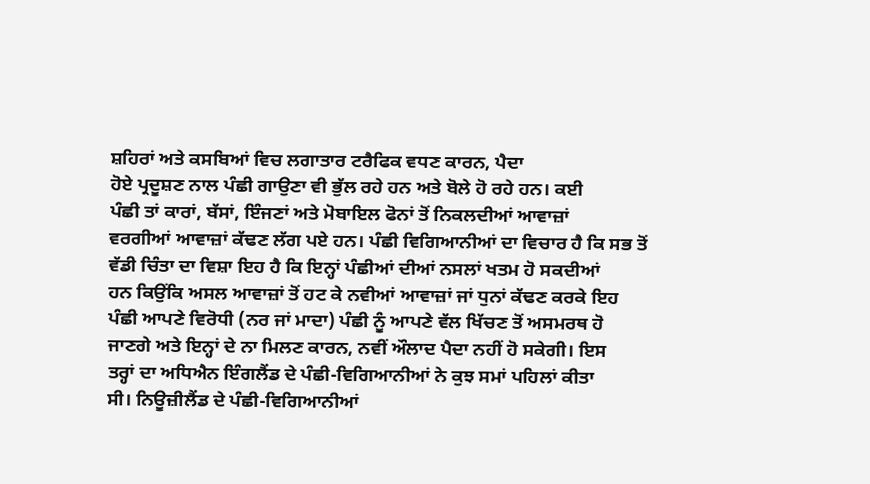ਸ਼ਹਿਰਾਂ ਅਤੇ ਕਸਬਿਆਂ ਵਿਚ ਲਗਾਤਾਰ ਟਰੈਫਿਕ ਵਧਣ ਕਾਰਨ, ਪੈਦਾ
ਹੋਏ ਪ੍ਰਦੂਸ਼ਣ ਨਾਲ ਪੰਛੀ ਗਾਉਣਾ ਵੀ ਭੁੱਲ ਰਹੇ ਹਨ ਅਤੇ ਬੋਲੇ ਹੋ ਰਹੇ ਹਨ। ਕਈ
ਪੰਛੀ ਤਾਂ ਕਾਰਾਂ, ਬੱਸਾਂ, ਇੰਜਣਾਂ ਅਤੇ ਮੋਬਾਇਲ ਫੋਨਾਂ ਤੋਂ ਨਿਕਲਦੀਆਂ ਆਵਾਜ਼ਾਂ
ਵਰਗੀਆਂ ਆਵਾਜ਼ਾਂ ਕੱਢਣ ਲੱਗ ਪਏ ਹਨ। ਪੰਛੀ ਵਿਗਿਆਨੀਆਂ ਦਾ ਵਿਚਾਰ ਹੈ ਕਿ ਸਭ ਤੋਂ
ਵੱਡੀ ਚਿੰਤਾ ਦਾ ਵਿਸ਼ਾ ਇਹ ਹੈ ਕਿ ਇਨ੍ਹਾਂ ਪੰਛੀਆਂ ਦੀਆਂ ਨਸਲਾਂ ਖਤਮ ਹੋ ਸਕਦੀਆਂ
ਹਨ ਕਿਉਂਕਿ ਅਸਲ ਆਵਾਜ਼ਾਂ ਤੋਂ ਹਟ ਕੇ ਨਵੀਆਂ ਆਵਾਜ਼ਾਂ ਜਾਂ ਧੁਨਾਂ ਕੱਢਣ ਕਰਕੇ ਇਹ
ਪੰਛੀ ਆਪਣੇ ਵਿਰੋਧੀ (ਨਰ ਜਾਂ ਮਾਦਾ) ਪੰਛੀ ਨੂੰ ਆਪਣੇ ਵੱਲ ਖਿੱਚਣ ਤੋਂ ਅਸਮਰਥ ਹੋ
ਜਾਣਗੇ ਅਤੇ ਇਨ੍ਹਾਂ ਦੇ ਨਾ ਮਿਲਣ ਕਾਰਨ, ਨਵੀਂ ਔਲਾਦ ਪੈਦਾ ਨਹੀਂ ਹੋ ਸਕੇਗੀ। ਇਸ
ਤਰ੍ਹਾਂ ਦਾ ਅਧਿਐਨ ਇੰਗਲੈਂਡ ਦੇ ਪੰਛੀ-ਵਿਗਿਆਨੀਆਂ ਨੇ ਕੁਝ ਸਮਾਂ ਪਹਿਲਾਂ ਕੀਤਾ
ਸੀ। ਨਿਊਜ਼ੀਲੈਂਡ ਦੇ ਪੰਛੀ-ਵਿਗਿਆਨੀਆਂ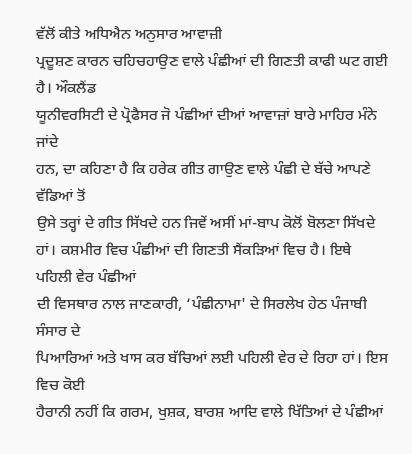ਵੱਲੋਂ ਕੀਤੇ ਅਧਿਐਨ ਅਨੁਸਾਰ ਆਵਾਜ਼ੀ
ਪ੍ਰਦੂਸ਼ਣ ਕਾਰਨ ਚਹਿਚਹਾਉਣ ਵਾਲੇ ਪੰਛੀਆਂ ਦੀ ਗਿਣਤੀ ਕਾਫੀ ਘਟ ਗਈ ਹੈ। ਔਕਲੈਂਡ
ਯੂਨੀਵਰਸਿਟੀ ਦੇ ਪ੍ਰੋਫੈਸਰ ਜੋ ਪੰਛੀਆਂ ਦੀਆਂ ਆਵਾਜ਼ਾਂ ਬਾਰੇ ਮਾਹਿਰ ਮੰਨੇ ਜਾਂਦੇ
ਹਨ, ਦਾ ਕਹਿਣਾ ਹੈ ਕਿ ਹਰੇਕ ਗੀਤ ਗਾਉਣ ਵਾਲੇ ਪੰਛੀ ਦੇ ਬੱਚੇ ਆਪਣੇ ਵੱਡਿਆਂ ਤੋਂ
ਉਸੇ ਤਰ੍ਹਾਂ ਦੇ ਗੀਤ ਸਿੱਖਦੇ ਹਨ ਜਿਵੇਂ ਅਸੀਂ ਮਾਂ-ਬਾਪ ਕੋਲੋਂ ਬੋਲਣਾ ਸਿੱਖਦੇ
ਹਾਂ। ਕਸ਼ਮੀਰ ਵਿਚ ਪੰਛੀਆਂ ਦੀ ਗਿਣਤੀ ਸੈਂਕੜਿਆਂ ਵਿਚ ਹੈ। ਇਥੇ ਪਹਿਲੀ ਵੇਰ ਪੰਛੀਆਂ
ਦੀ ਵਿਸਥਾਰ ਨਾਲ ਜਾਣਕਾਰੀ, ‘ਪੰਛੀਨਾਮਾ' ਦੇ ਸਿਰਲੇਖ ਹੇਠ ਪੰਜਾਬੀ ਸੰਸਾਰ ਦੇ
ਪਿਆਰਿਆਂ ਅਤੇ ਖਾਸ ਕਰ ਬੱਚਿਆਂ ਲਈ ਪਹਿਲੀ ਵੇਰ ਦੇ ਰਿਹਾ ਹਾਂ। ਇਸ ਵਿਚ ਕੋਈ
ਹੈਰਾਨੀ ਨਹੀਂ ਕਿ ਗਰਮ, ਖੁਸ਼ਕ, ਬਾਰਸ਼ ਆਦਿ ਵਾਲੇ ਖਿੱਤਿਆਂ ਦੇ ਪੰਛੀਆਂ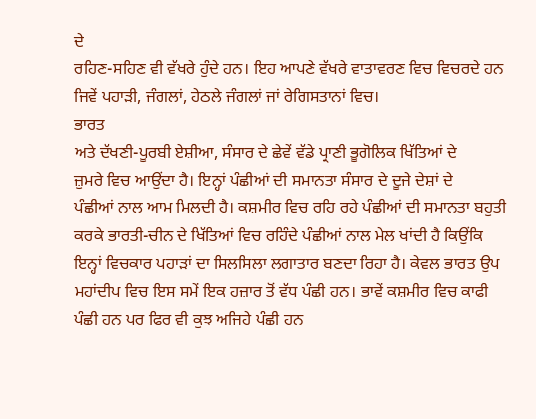ਦੇ
ਰਹਿਣ-ਸਹਿਣ ਵੀ ਵੱਖਰੇ ਹੁੰਦੇ ਹਨ। ਇਹ ਆਪਣੇ ਵੱਖਰੇ ਵਾਤਾਵਰਣ ਵਿਚ ਵਿਚਰਦੇ ਹਨ
ਜਿਵੇਂ ਪਹਾੜੀ, ਜੰਗਲਾਂ, ਹੇਠਲੇ ਜੰਗਲਾਂ ਜਾਂ ਰੇਗਿਸਤਾਨਾਂ ਵਿਚ।
ਭਾਰਤ
ਅਤੇ ਦੱਖਣੀ-ਪੂਰਬੀ ਏਸ਼ੀਆ, ਸੰਸਾਰ ਦੇ ਛੇਵੇਂ ਵੱਡੇ ਪ੍ਰਾਣੀ ਭੂਗੋਲਿਕ ਖਿੱਤਿਆਂ ਦੇ
ਜ਼ੁਮਰੇ ਵਿਚ ਆਉਂਦਾ ਹੈ। ਇਨ੍ਹਾਂ ਪੰਛੀਆਂ ਦੀ ਸਮਾਨਤਾ ਸੰਸਾਰ ਦੇ ਦੂਜੇ ਦੇਸ਼ਾਂ ਦੇ
ਪੰਛੀਆਂ ਨਾਲ ਆਮ ਮਿਲਦੀ ਹੈ। ਕਸ਼ਮੀਰ ਵਿਚ ਰਹਿ ਰਹੇ ਪੰਛੀਆਂ ਦੀ ਸਮਾਨਤਾ ਬਹੁਤੀ
ਕਰਕੇ ਭਾਰਤੀ-ਚੀਨ ਦੇ ਖਿੱਤਿਆਂ ਵਿਚ ਰਹਿੰਦੇ ਪੰਛੀਆਂ ਨਾਲ ਮੇਲ ਖਾਂਦੀ ਹੈ ਕਿਉਂਕਿ
ਇਨ੍ਹਾਂ ਵਿਚਕਾਰ ਪਹਾੜਾਂ ਦਾ ਸਿਲਸਿਲਾ ਲਗਾਤਾਰ ਬਣਦਾ ਰਿਹਾ ਹੈ। ਕੇਵਲ ਭਾਰਤ ਉਪ
ਮਹਾਂਦੀਪ ਵਿਚ ਇਸ ਸਮੇਂ ਇਕ ਹਜ਼ਾਰ ਤੋਂ ਵੱਧ ਪੰਛੀ ਹਨ। ਭਾਵੇਂ ਕਸ਼ਮੀਰ ਵਿਚ ਕਾਫੀ
ਪੰਛੀ ਹਨ ਪਰ ਫਿਰ ਵੀ ਕੁਝ ਅਜਿਹੇ ਪੰਛੀ ਹਨ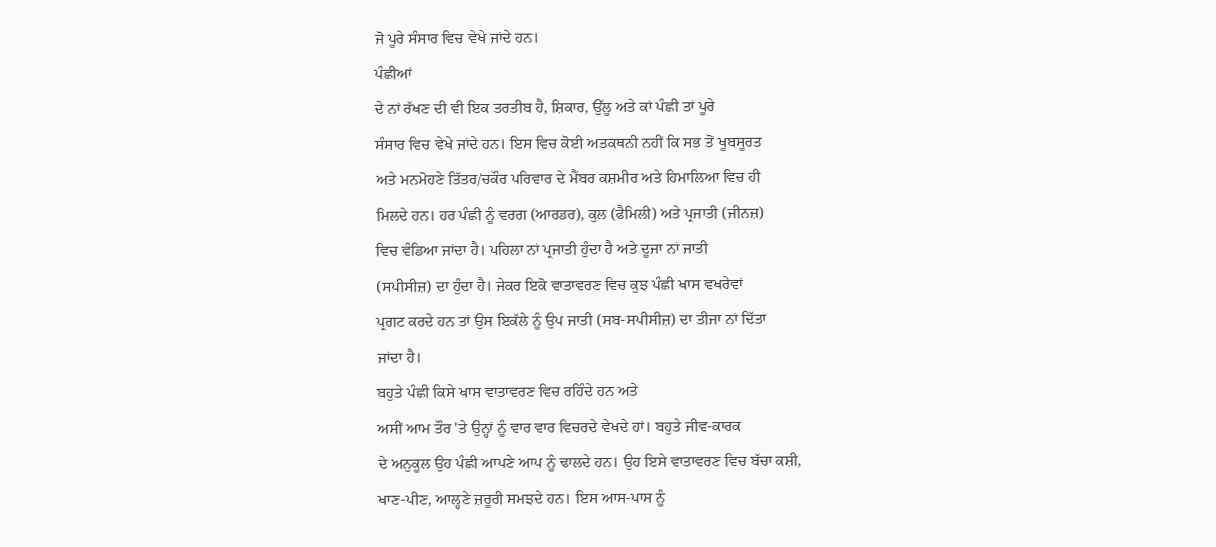ਜੋ ਪੂਰੇ ਸੰਸਾਰ ਵਿਚ ਵੇਖੇ ਜਾਂਦੇ ਹਨ।
ਪੰਛੀਆਂ
ਦੇ ਨਾਂ ਰੱਖਣ ਦੀ ਵੀ ਇਕ ਤਰਤੀਬ ਹੈ, ਸ਼ਿਕਾਰ, ਉੱਲੂ ਅਤੇ ਕਾਂ ਪੰਛੀ ਤਾਂ ਪੂਰੇ
ਸੰਸਾਰ ਵਿਚ ਵੇਖੇ ਜਾਂਦੇ ਹਨ। ਇਸ ਵਿਚ ਕੋਈ ਅਤਕਥਨੀ ਨਹੀਂ ਕਿ ਸਭ ਤੋਂ ਖੂਬਸੂਰਤ
ਅਤੇ ਮਨਮੋਹਣੇ ਤਿੱਤਰ/ਚਕੌਰ ਪਰਿਵਾਰ ਦੇ ਮੈਂਬਰ ਕਸ਼ਮੀਰ ਅਤੇ ਹਿਮਾਲਿਆ ਵਿਚ ਹੀ
ਮਿਲਦੇ ਹਨ। ਹਰ ਪੰਛੀ ਨੂੰ ਵਰਗ (ਆਰਡਰ), ਕੁਲ (ਫੈਮਿਲੀ) ਅਤੇ ਪ੍ਰਜਾਤੀ (ਜੀਨਜ਼)
ਵਿਚ ਵੰਡਿਆ ਜਾਂਦਾ ਹੈ। ਪਹਿਲਾ ਨਾਂ ਪ੍ਰਜਾਤੀ ਹੁੰਦਾ ਹੈ ਅਤੇ ਦੂਜਾ ਨਾਂ ਜਾਤੀ
(ਸਪੀਸੀਜ਼) ਦਾ ਹੁੰਦਾ ਹੈ। ਜੇਕਰ ਇਕੋ ਵਾਤਾਵਰਣ ਵਿਚ ਕੁਝ ਪੰਛੀ ਖਾਸ ਵਖਰੇਵਾਂ
ਪ੍ਰਗਟ ਕਰਦੇ ਹਨ ਤਾਂ ਉਸ ਇਕੱਲੇ ਨੂੰ ਉਪ ਜਾਤੀ (ਸਬ-ਸਪੀਸੀਜ਼) ਦਾ ਤੀਜਾ ਨਾਂ ਦਿੱਤਾ
ਜਾਂਦਾ ਹੈ।
ਬਹੁਤੇ ਪੰਛੀ ਕਿਸੇ ਖਾਸ ਵਾਤਾਵਰਣ ਵਿਚ ਰਹਿੰਦੇ ਹਨ ਅਤੇ
ਅਸੀਂ ਆਮ ਤੌਰ 'ਤੇ ਉਨ੍ਹਾਂ ਨੂੰ ਵਾਰ ਵਾਰ ਵਿਚਰਦੇ ਵੇਖਦੇ ਹਾਂ। ਬਹੁਤੇ ਜੀਵ-ਕਾਰਕ
ਦੇ ਅਨੁਕੂਲ ਉਹ ਪੰਛੀ ਆਪਣੇ ਆਪ ਨੂੰ ਢਾਲਦੇ ਹਨ। ਉਹ ਇਸੇ ਵਾਤਾਵਰਣ ਵਿਚ ਬੱਚਾ ਕਸ਼ੀ,
ਖਾਣ-ਪੀਣ, ਆਲ੍ਹਣੇ ਜ਼ਰੂਰੀ ਸਮਝਦੇ ਹਨ। ਇਸ ਆਸ-ਪਾਸ ਨੂੰ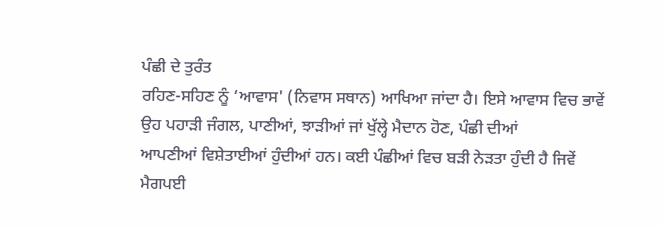ਪੰਛੀ ਦੇ ਤੁਰੰਤ
ਰਹਿਣ-ਸਹਿਣ ਨੂੰ ‘ਆਵਾਸ' (ਨਿਵਾਸ ਸਥਾਨ) ਆਖਿਆ ਜਾਂਦਾ ਹੈ। ਇਸੇ ਆਵਾਸ ਵਿਚ ਭਾਵੇਂ
ਉਹ ਪਹਾੜੀ ਜੰਗਲ, ਪਾਣੀਆਂ, ਝਾੜੀਆਂ ਜਾਂ ਖੁੱਲ੍ਹੇ ਮੈਦਾਨ ਹੋਣ, ਪੰਛੀ ਦੀਆਂ
ਆਪਣੀਆਂ ਵਿਸ਼ੇਤਾਈਆਂ ਹੁੰਦੀਆਂ ਹਨ। ਕਈ ਪੰਛੀਆਂ ਵਿਚ ਬੜੀ ਨੇੜਤਾ ਹੁੰਦੀ ਹੈ ਜਿਵੇਂ
ਮੈਗਪਈ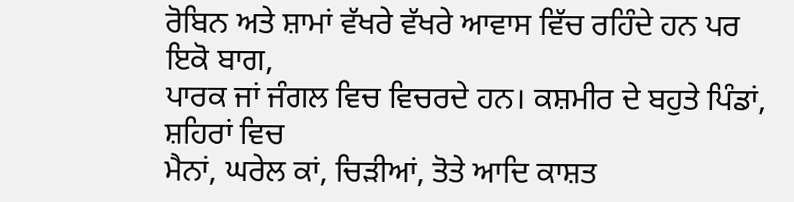ਰੋਬਿਨ ਅਤੇ ਸ਼ਾਮਾਂ ਵੱਖਰੇ ਵੱਖਰੇ ਆਵਾਸ ਵਿੱਚ ਰਹਿੰਦੇ ਹਨ ਪਰ ਇਕੋ ਬਾਗ,
ਪਾਰਕ ਜਾਂ ਜੰਗਲ ਵਿਚ ਵਿਚਰਦੇ ਹਨ। ਕਸ਼ਮੀਰ ਦੇ ਬਹੁਤੇ ਪਿੰਡਾਂ, ਸ਼ਹਿਰਾਂ ਵਿਚ
ਮੈਨਾਂ, ਘਰੇਲ ਕਾਂ, ਚਿੜੀਆਂ, ਤੋਤੇ ਆਦਿ ਕਾਸ਼ਤ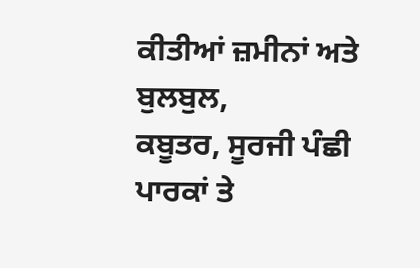ਕੀਤੀਆਂ ਜ਼ਮੀਨਾਂ ਅਤੇ ਬੁਲਬੁਲ,
ਕਬੂਤਰ, ਸੂਰਜੀ ਪੰਛੀ ਪਾਰਕਾਂ ਤੇ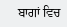ਬਾਗਾਂ ਵਿਚ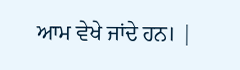ਆਮ ਵੇਖੇ ਜਾਂਦੇ ਹਨ। |